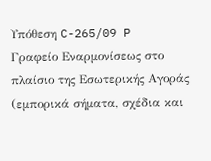Υπόθεση C-265/09 P
Γραφείο Εναρμονίσεως στο πλαίσιο της Εσωτερικής Αγοράς (εμπορικά σήματα, σχέδια και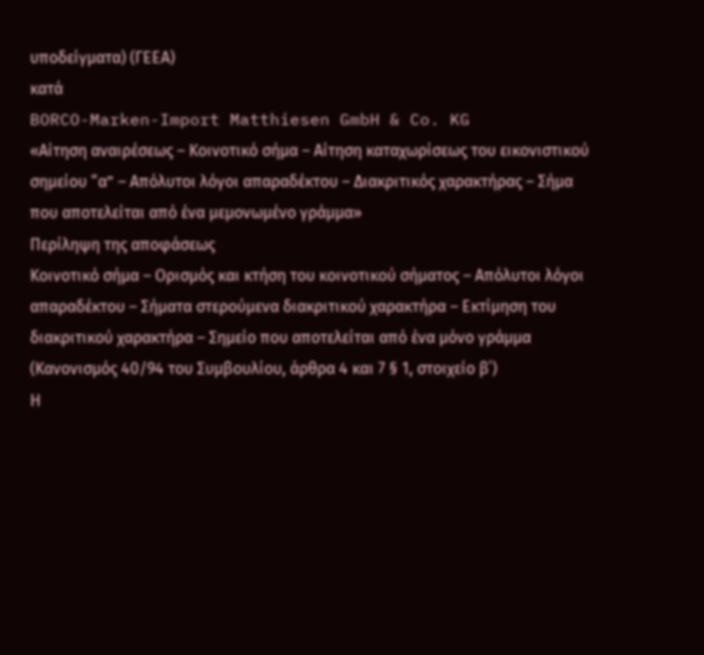υποδείγματα) (ΓΕΕΑ)
κατά
BORCO-Marken-Import Matthiesen GmbH & Co. KG
«Αίτηση αναιρέσεως – Κοινοτικό σήμα – Αίτηση καταχωρίσεως του εικονιστικού σημείου “α” – Απόλυτοι λόγοι απαραδέκτου – Διακριτικός χαρακτήρας – Σήμα που αποτελείται από ένα μεμονωμένο γράμμα»
Περίληψη της αποφάσεως
Κοινοτικό σήμα – Ορισμός και κτήση του κοινοτικού σήματος – Απόλυτοι λόγοι απαραδέκτου – Σήματα στερούμενα διακριτικού χαρακτήρα – Εκτίμηση του διακριτικού χαρακτήρα – Σημείο που αποτελείται από ένα μόνο γράμμα
(Κανονισμός 40/94 του Συμβουλίου, άρθρα 4 και 7 § 1, στοιχείο β΄)
Η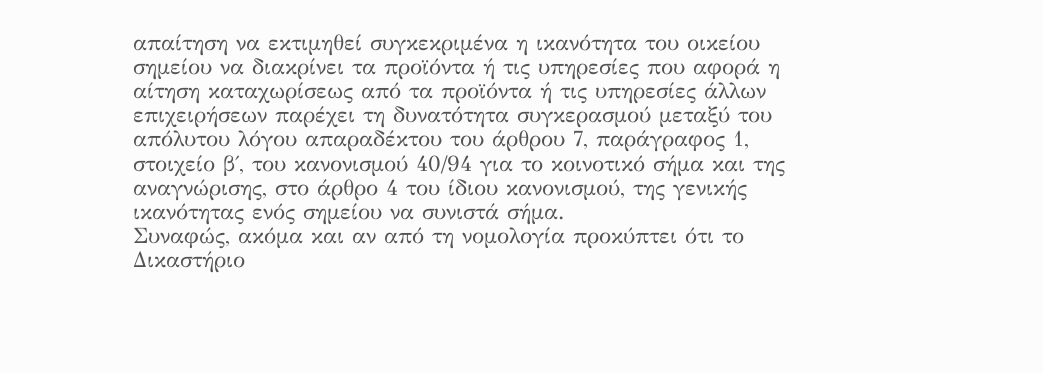απαίτηση να εκτιμηθεί συγκεκριμένα η ικανότητα του οικείου σημείου να διακρίνει τα προϊόντα ή τις υπηρεσίες που αφορά η αίτηση καταχωρίσεως από τα προϊόντα ή τις υπηρεσίες άλλων επιχειρήσεων παρέχει τη δυνατότητα συγκερασμού μεταξύ του απόλυτου λόγου απαραδέκτου του άρθρου 7, παράγραφος 1, στοιχείο β΄, του κανονισμού 40/94 για το κοινοτικό σήμα και της αναγνώρισης, στο άρθρο 4 του ίδιου κανονισμού, της γενικής ικανότητας ενός σημείου να συνιστά σήμα.
Συναφώς, ακόμα και αν από τη νομολογία προκύπτει ότι το Δικαστήριο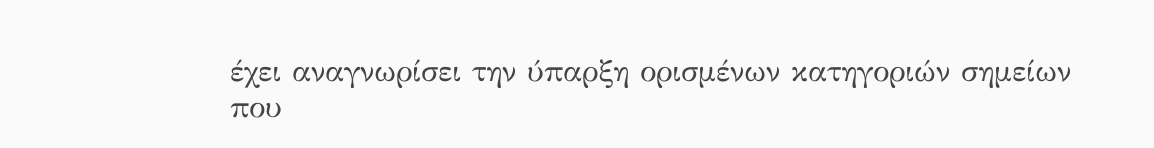έχει αναγνωρίσει την ύπαρξη ορισμένων κατηγοριών σημείων που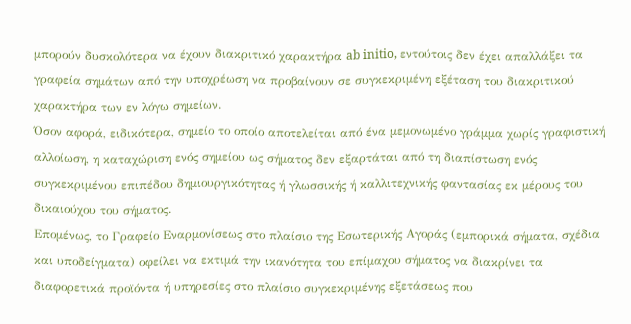μπορούν δυσκολότερα να έχουν διακριτικό χαρακτήρα ab initio, εντούτοις δεν έχει απαλλάξει τα γραφεία σημάτων από την υποχρέωση να προβαίνουν σε συγκεκριμένη εξέταση του διακριτικού χαρακτήρα των εν λόγω σημείων.
Όσον αφορά, ειδικότερα, σημείο το οποίο αποτελείται από ένα μεμονωμένο γράμμα χωρίς γραφιστική αλλοίωση, η καταχώριση ενός σημείου ως σήματος δεν εξαρτάται από τη διαπίστωση ενός συγκεκριμένου επιπέδου δημιουργικότητας ή γλωσσικής ή καλλιτεχνικής φαντασίας εκ μέρους του δικαιούχου του σήματος.
Επομένως, το Γραφείο Εναρμονίσεως στο πλαίσιο της Εσωτερικής Αγοράς (εμπορικά σήματα, σχέδια και υποδείγματα) οφείλει να εκτιμά την ικανότητα του επίμαχου σήματος να διακρίνει τα διαφορετικά προϊόντα ή υπηρεσίες στο πλαίσιο συγκεκριμένης εξετάσεως που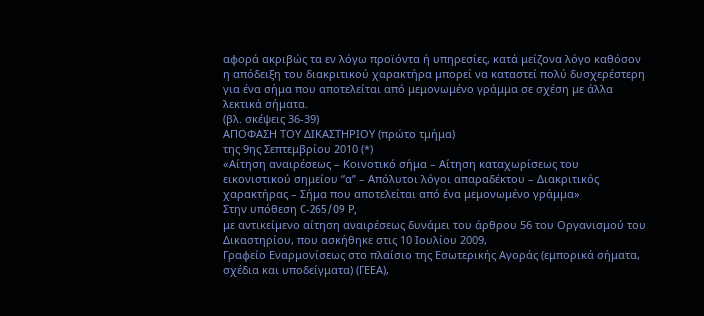αφορά ακριβώς τα εν λόγω προϊόντα ή υπηρεσίες, κατά μείζονα λόγο καθόσον η απόδειξη του διακριτικού χαρακτήρα μπορεί να καταστεί πολύ δυσχερέστερη για ένα σήμα που αποτελείται από μεμονωμένο γράμμα σε σχέση με άλλα λεκτικά σήματα.
(βλ. σκέψεις 36-39)
ΑΠΟΦΑΣΗ ΤΟΥ ΔΙΚΑΣΤΗΡΙΟΥ (πρώτο τμήμα)
της 9ης Σεπτεμβρίου 2010 (*)
«Αίτηση αναιρέσεως – Κοινοτικό σήμα – Αίτηση καταχωρίσεως του εικονιστικού σημείου “α” – Απόλυτοι λόγοι απαραδέκτου – Διακριτικός χαρακτήρας – Σήμα που αποτελείται από ένα μεμονωμένο γράμμα»
Στην υπόθεση C‑265/09 P,
με αντικείμενο αίτηση αναιρέσεως δυνάμει του άρθρου 56 του Οργανισμού του Δικαστηρίου, που ασκήθηκε στις 10 Ιουλίου 2009,
Γραφείο Εναρμονίσεως στο πλαίσιο της Εσωτερικής Αγοράς (εμπορικά σήματα, σχέδια και υποδείγματα) (ΓΕΕΑ),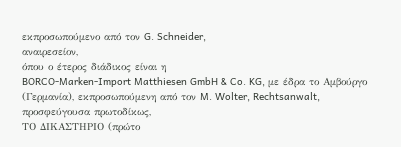εκπροσωπούμενο από τον G. Schneider,
αναιρεσείον,
όπου ο έτερος διάδικος είναι η
BORCO-Marken-Import Matthiesen GmbH & Co. KG, με έδρα το Αμβούργο (Γερμανία), εκπροσωπούμενη από τον M. Wolter, Rechtsanwalt,
προσφεύγουσα πρωτοδίκως,
ΤΟ ΔΙΚΑΣΤΗΡΙΟ (πρώτο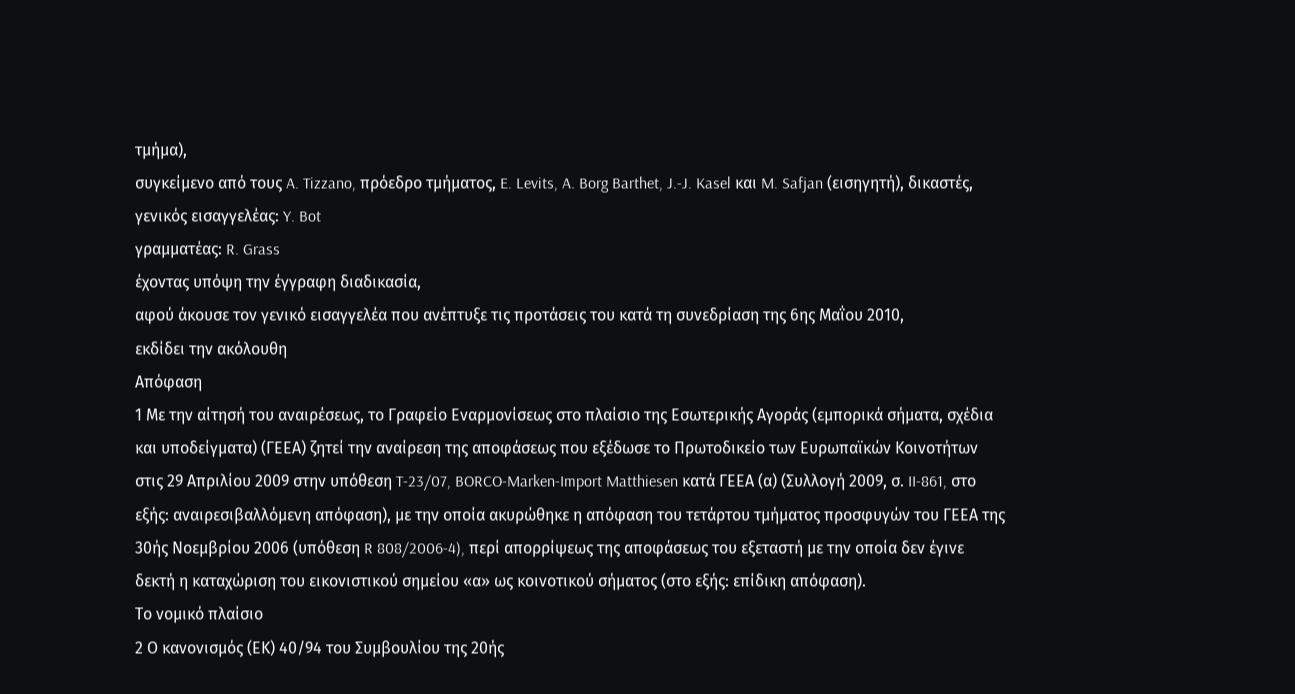τμήμα),
συγκείμενο από τους A. Tizzano, πρόεδρο τμήματος, E. Levits, A. Borg Barthet, J.-J. Kasel και M. Safjan (εισηγητή), δικαστές,
γενικός εισαγγελέας: Y. Bot
γραμματέας: R. Grass
έχοντας υπόψη την έγγραφη διαδικασία,
αφού άκουσε τον γενικό εισαγγελέα που ανέπτυξε τις προτάσεις του κατά τη συνεδρίαση της 6ης Μαΐου 2010,
εκδίδει την ακόλουθη
Απόφαση
1 Με την αίτησή του αναιρέσεως, το Γραφείο Εναρμονίσεως στο πλαίσιο της Εσωτερικής Αγοράς (εμπορικά σήματα, σχέδια και υποδείγματα) (ΓΕΕΑ) ζητεί την αναίρεση της αποφάσεως που εξέδωσε το Πρωτοδικείο των Ευρωπαϊκών Κοινοτήτων στις 29 Απριλίου 2009 στην υπόθεση T-23/07, BORCO-Marken-Import Matthiesen κατά ΓΕΕΑ (α) (Συλλογή 2009, σ. II‑861, στο εξής: αναιρεσιβαλλόμενη απόφαση), με την οποία ακυρώθηκε η απόφαση του τετάρτου τμήματος προσφυγών του ΓΕΕΑ της 30ής Νοεμβρίου 2006 (υπόθεση R 808/2006-4), περί απορρίψεως της αποφάσεως του εξεταστή με την οποία δεν έγινε δεκτή η καταχώριση του εικονιστικού σημείου «α» ως κοινοτικού σήματος (στο εξής: επίδικη απόφαση).
Το νομικό πλαίσιο
2 Ο κανονισμός (ΕΚ) 40/94 του Συμβουλίου της 20ής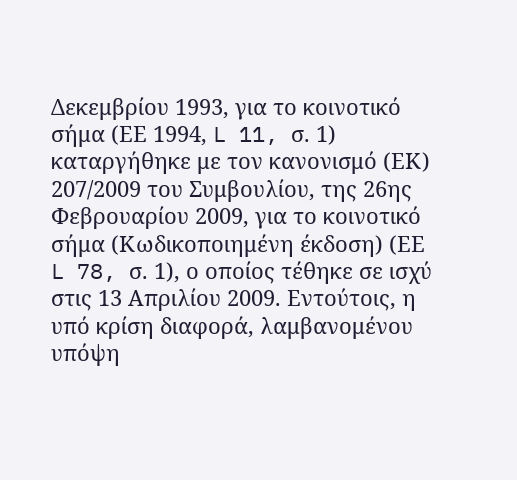Δεκεμβρίου 1993, για το κοινοτικό σήμα (ΕΕ 1994, L 11, σ. 1) καταργήθηκε με τον κανονισμό (ΕΚ) 207/2009 του Συμβουλίου, της 26ης Φεβρουαρίου 2009, για το κοινοτικό σήμα (Κωδικοποιημένη έκδοση) (ΕΕ L 78, σ. 1), ο οποίος τέθηκε σε ισχύ στις 13 Απριλίου 2009. Εντούτοις, η υπό κρίση διαφορά, λαμβανομένου υπόψη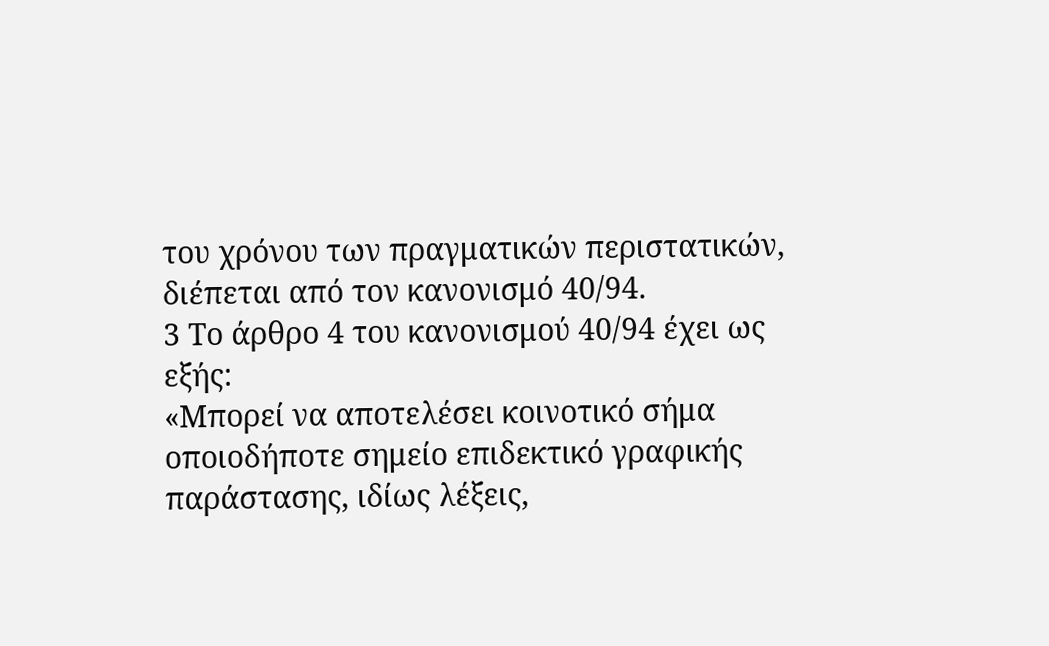του χρόνου των πραγματικών περιστατικών, διέπεται από τον κανονισμό 40/94.
3 Το άρθρο 4 του κανονισμού 40/94 έχει ως εξής:
«Μπορεί να αποτελέσει κοινοτικό σήμα οποιοδήποτε σημείο επιδεκτικό γραφικής παράστασης, ιδίως λέξεις,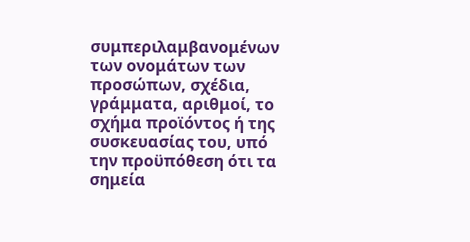συμπεριλαμβανομένων των ονομάτων των προσώπων, σχέδια, γράμματα, αριθμοί, το σχήμα προϊόντος ή της συσκευασίας του, υπό την προϋπόθεση ότι τα σημεία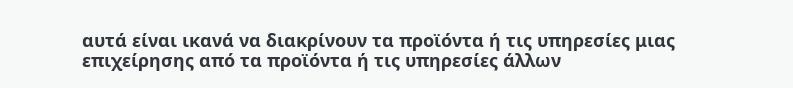αυτά είναι ικανά να διακρίνουν τα προϊόντα ή τις υπηρεσίες μιας επιχείρησης από τα προϊόντα ή τις υπηρεσίες άλλων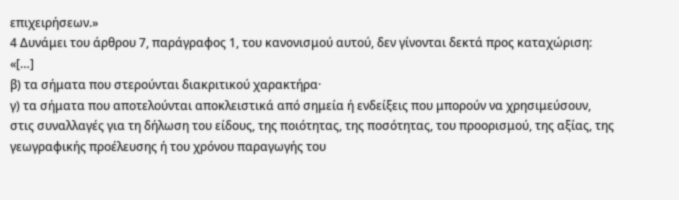επιχειρήσεων.»
4 Δυνάμει του άρθρου 7, παράγραφος 1, του κανονισμού αυτού, δεν γίνονται δεκτά προς καταχώριση:
«[…]
β) τα σήματα που στερούνται διακριτικού χαρακτήρα·
γ) τα σήματα που αποτελούνται αποκλειστικά από σημεία ή ενδείξεις που μπορούν να χρησιμεύσουν, στις συναλλαγές για τη δήλωση του είδους, της ποιότητας, της ποσότητας, του προορισμού, της αξίας, της γεωγραφικής προέλευσης ή του χρόνου παραγωγής του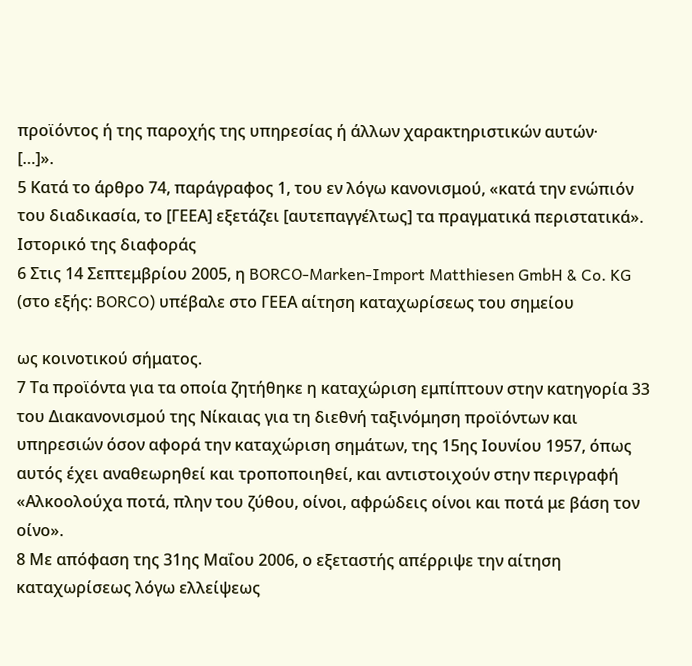προϊόντος ή της παροχής της υπηρεσίας ή άλλων χαρακτηριστικών αυτών·
[…]».
5 Κατά το άρθρο 74, παράγραφος 1, του εν λόγω κανονισμού, «κατά την ενώπιόν του διαδικασία, το [ΓΕΕΑ] εξετάζει [αυτεπαγγέλτως] τα πραγματικά περιστατικά».
Ιστορικό της διαφοράς
6 Στις 14 Σεπτεμβρίου 2005, η BORCO-Marken-Import Matthiesen GmbH & Co. KG (στο εξής: BORCO) υπέβαλε στο ΓΕΕΑ αίτηση καταχωρίσεως του σημείου

ως κοινοτικού σήματος.
7 Τα προϊόντα για τα οποία ζητήθηκε η καταχώριση εμπίπτουν στην κατηγορία 33 του Διακανονισμού της Νίκαιας για τη διεθνή ταξινόμηση προϊόντων και υπηρεσιών όσον αφορά την καταχώριση σημάτων, της 15ης Ιουνίου 1957, όπως αυτός έχει αναθεωρηθεί και τροποποιηθεί, και αντιστοιχούν στην περιγραφή «Αλκοολούχα ποτά, πλην του ζύθου, οίνοι, αφρώδεις οίνοι και ποτά με βάση τον οίνο».
8 Με απόφαση της 31ης Μαΐου 2006, ο εξεταστής απέρριψε την αίτηση καταχωρίσεως λόγω ελλείψεως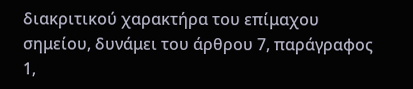διακριτικού χαρακτήρα του επίμαχου σημείου, δυνάμει του άρθρου 7, παράγραφος 1,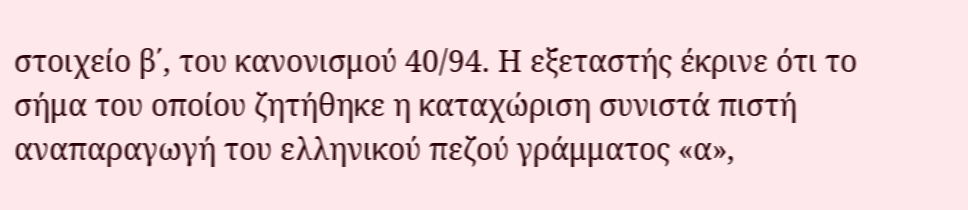στοιχείο β΄, του κανονισμού 40/94. Η εξεταστής έκρινε ότι το σήμα του οποίου ζητήθηκε η καταχώριση συνιστά πιστή αναπαραγωγή του ελληνικού πεζού γράμματος «α»,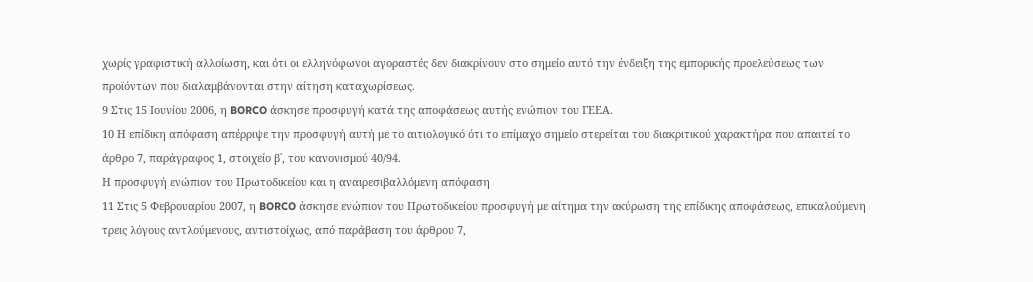χωρίς γραφιστική αλλοίωση, και ότι οι ελληνόφωνοι αγοραστές δεν διακρίνουν στο σημείο αυτό την ένδειξη της εμπορικής προελεύσεως των προϊόντων που διαλαμβάνονται στην αίτηση καταχωρίσεως.
9 Στις 15 Ιουνίου 2006, η BORCO άσκησε προσφυγή κατά της αποφάσεως αυτής ενώπιον του ΓΕΕΑ.
10 Η επίδικη απόφαση απέρριψε την προσφυγή αυτή με το αιτιολογικό ότι το επίμαχο σημείο στερείται του διακριτικού χαρακτήρα που απαιτεί το άρθρο 7, παράγραφος 1, στοιχείο β΄, του κανονισμού 40/94.
Η προσφυγή ενώπιον του Πρωτοδικείου και η αναιρεσιβαλλόμενη απόφαση
11 Στις 5 Φεβρουαρίου 2007, η BORCO άσκησε ενώπιον του Πρωτοδικείου προσφυγή με αίτημα την ακύρωση της επίδικης αποφάσεως, επικαλούμενη τρεις λόγους αντλούμενους, αντιστοίχως, από παράβαση του άρθρου 7,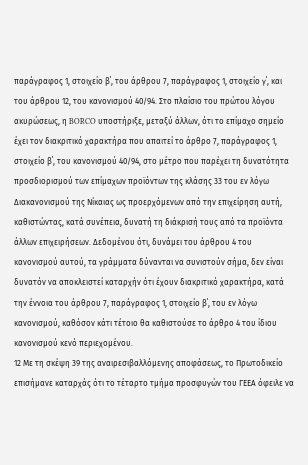παράγραφος 1, στοιχείο β΄, του άρθρου 7, παράγραφος 1, στοιχείο γ΄, και του άρθρου 12, του κανονισμού 40/94. Στο πλαίσιο του πρώτου λόγου ακυρώσεως, η BORCO υποστήριξε, μεταξύ άλλων, ότι το επίμαχο σημείο έχει τον διακριτικό χαρακτήρα που απαιτεί το άρθρο 7, παράγραφος 1, στοιχείο β΄, του κανονισμού 40/94, στο μέτρο που παρέχει τη δυνατότητα προσδιορισμού των επίμαχων προϊόντων της κλάσης 33 του εν λόγω Διακανονισμού της Νίκαιας ως προερχόμενων από την επιχείρηση αυτή, καθιστώντας, κατά συνέπεια, δυνατή τη διάκρισή τους από τα προϊόντα άλλων επιχειρήσεων. Δεδομένου ότι, δυνάμει του άρθρου 4 του κανονισμού αυτού, τα γράμματα δύνανται να συνιστούν σήμα, δεν είναι δυνατόν να αποκλειστεί καταρχήν ότι έχουν διακριτικό χαρακτήρα, κατά την έννοια του άρθρου 7, παράγραφος 1, στοιχείο β΄, του εν λόγω κανονισμού, καθόσον κάτι τέτοιο θα καθιστούσε το άρθρο 4 του ίδιου κανονισμού κενό περιεχομένου.
12 Με τη σκέψη 39 της αναιρεσιβαλλόμενης αποφάσεως, το Πρωτοδικείο επισήμανε καταρχάς ότι το τέταρτο τμήμα προσφυγών του ΓΕΕΑ όφειλε να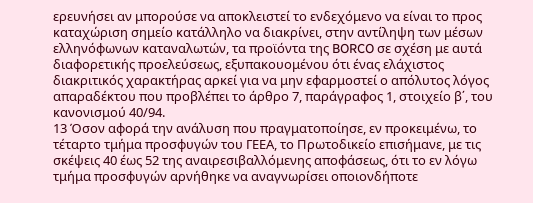ερευνήσει αν μπορούσε να αποκλειστεί το ενδεχόμενο να είναι το προς καταχώριση σημείο κατάλληλο να διακρίνει, στην αντίληψη των μέσων ελληνόφωνων καταναλωτών, τα προϊόντα της BORCO σε σχέση με αυτά διαφορετικής προελεύσεως, εξυπακουομένου ότι ένας ελάχιστος διακριτικός χαρακτήρας αρκεί για να μην εφαρμοστεί ο απόλυτος λόγος απαραδέκτου που προβλέπει το άρθρο 7, παράγραφος 1, στοιχείο β΄, του κανονισμού 40/94.
13 Όσον αφορά την ανάλυση που πραγματοποίησε, εν προκειμένω, το τέταρτο τμήμα προσφυγών του ΓΕΕΑ, το Πρωτοδικείο επισήμανε, με τις σκέψεις 40 έως 52 της αναιρεσιβαλλόμενης αποφάσεως, ότι το εν λόγω τμήμα προσφυγών αρνήθηκε να αναγνωρίσει οποιονδήποτε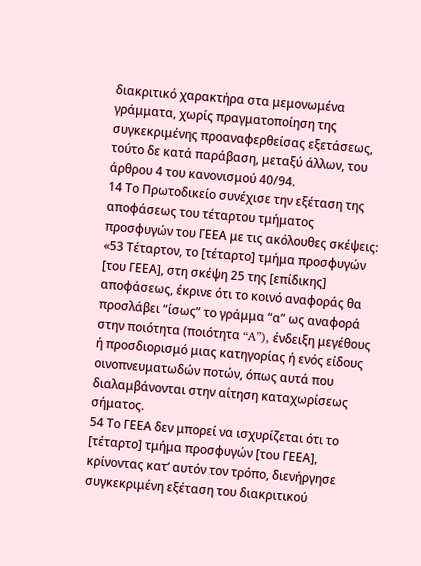διακριτικό χαρακτήρα στα μεμονωμένα γράμματα, χωρίς πραγματοποίηση της συγκεκριμένης προαναφερθείσας εξετάσεως, τούτο δε κατά παράβαση, μεταξύ άλλων, του άρθρου 4 του κανονισμού 40/94.
14 Το Πρωτοδικείο συνέχισε την εξέταση της αποφάσεως του τέταρτου τμήματος προσφυγών του ΓΕΕΑ με τις ακόλουθες σκέψεις:
«53 Τέταρτον, το [τέταρτο] τμήμα προσφυγών [του ΓΕΕΑ], στη σκέψη 25 της [επίδικης] αποφάσεως, έκρινε ότι το κοινό αναφοράς θα προσλάβει “ίσως” το γράμμα “α” ως αναφορά στην ποιότητα (ποιότητα “A”), ένδειξη μεγέθους ή προσδιορισμό μιας κατηγορίας ή ενός είδους οινοπνευματωδών ποτών, όπως αυτά που διαλαμβάνονται στην αίτηση καταχωρίσεως σήματος.
54 Το ΓΕΕΑ δεν μπορεί να ισχυρίζεται ότι το [τέταρτο] τμήμα προσφυγών [του ΓΕΕΑ], κρίνοντας κατ’ αυτόν τον τρόπο, διενήργησε συγκεκριμένη εξέταση του διακριτικού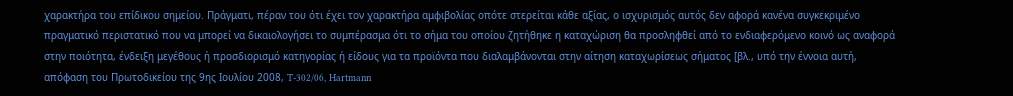χαρακτήρα του επίδικου σημείου. Πράγματι, πέραν του ότι έχει τον χαρακτήρα αμφιβολίας οπότε στερείται κάθε αξίας, ο ισχυρισμός αυτός δεν αφορά κανένα συγκεκριμένο πραγματικό περιστατικό που να μπορεί να δικαιολογήσει το συμπέρασμα ότι το σήμα του οποίου ζητήθηκε η καταχώριση θα προσληφθεί από το ενδιαφερόμενο κοινό ως αναφορά στην ποιότητα, ένδειξη μεγέθους ή προσδιορισμό κατηγορίας ή είδους για τα προϊόντα που διαλαμβάνονται στην αίτηση καταχωρίσεως σήματος [βλ., υπό την έννοια αυτή, απόφαση του Πρωτοδικείου της 9ης Ιουλίου 2008, T‑302/06, Hartmann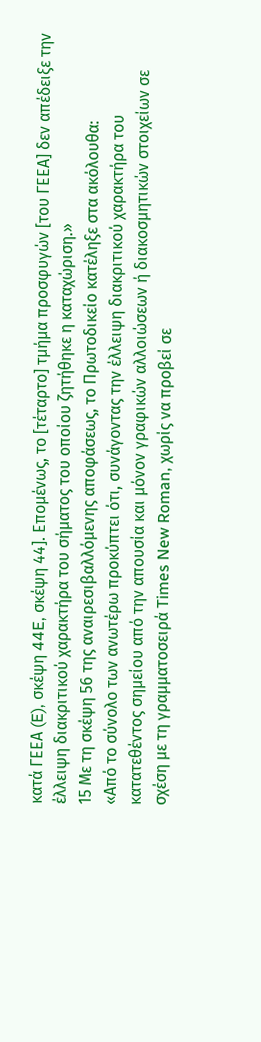κατά ΓΕΕΑ (E), σκέψη 44E, σκέψη 44]. Επομένως, το [τέταρτο] τμήμα προσφυγών [του ΓΕΕΑ] δεν απέδειξε την έλλειψη διακριτικού χαρακτήρα του σήματος του οποίου ζητήθηκε η καταχώριση.»
15 Με τη σκέψη 56 της αναιρεσιβαλλόμενης αποφάσεως, το Πρωτοδικείο κατέληξε στα ακόλουθα:
«Από το σύνολο των ανωτέρω προκύπτει ότι, συνάγοντας την έλλειψη διακριτικού χαρακτήρα του κατατεθέντος σημείου από την απουσία και μόνον γραφικών αλλοιώσεων ή διακοσμητικών στοιχείων σε σχέση με τη γραμματοσειρά Times New Roman, χωρίς να προβεί σε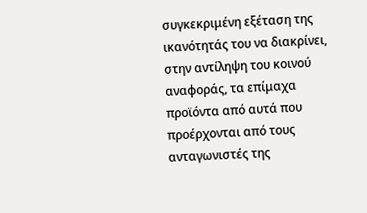συγκεκριμένη εξέταση της ικανότητάς του να διακρίνει, στην αντίληψη του κοινού αναφοράς, τα επίμαχα προϊόντα από αυτά που προέρχονται από τους ανταγωνιστές της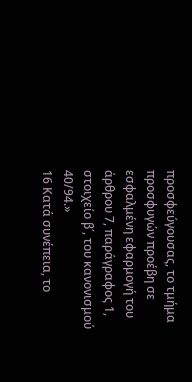προσφεύγουσας, το τμήμα προσφυγών προέβη σε εσφαλμένη εφαρμογή του άρθρου 7, παράγραφος 1, στοιχείο β΄, του κανονισμού 40/94.»
16 Κατά συνέπεια, το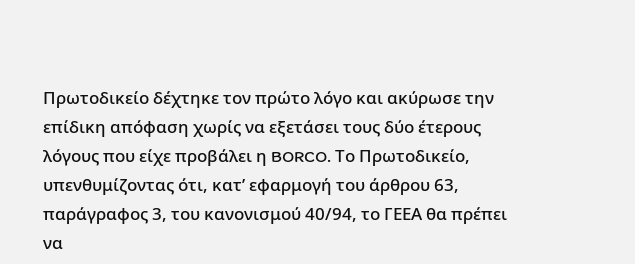Πρωτοδικείο δέχτηκε τον πρώτο λόγο και ακύρωσε την επίδικη απόφαση χωρίς να εξετάσει τους δύο έτερους λόγους που είχε προβάλει η BORCO. Το Πρωτοδικείο, υπενθυμίζοντας ότι, κατ’ εφαρμογή του άρθρου 63, παράγραφος 3, του κανονισμού 40/94, το ΓΕΕΑ θα πρέπει να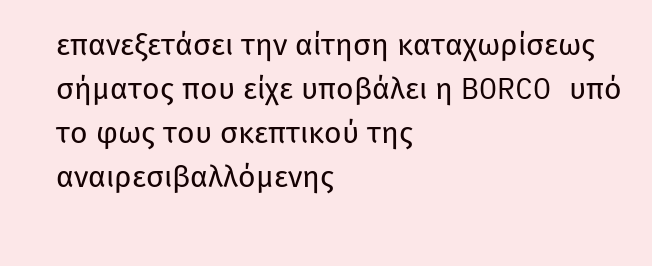επανεξετάσει την αίτηση καταχωρίσεως σήματος που είχε υποβάλει η BORCO υπό το φως του σκεπτικού της αναιρεσιβαλλόμενης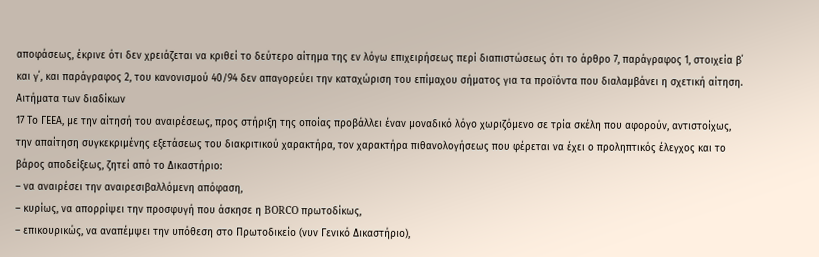αποφάσεως, έκρινε ότι δεν χρειάζεται να κριθεί το δεύτερο αίτημα της εν λόγω επιχειρήσεως περί διαπιστώσεως ότι το άρθρο 7, παράγραφος 1, στοιχεία β΄ και γ΄, και παράγραφος 2, του κανονισμού 40/94 δεν απαγορεύει την καταχώριση του επίμαχου σήματος για τα προϊόντα που διαλαμβάνει η σχετική αίτηση.
Αιτήματα των διαδίκων
17 Το ΓΕΕΑ, με την αίτησή του αναιρέσεως, προς στήριξη της οποίας προβάλλει έναν μοναδικό λόγο χωριζόμενο σε τρία σκέλη που αφορούν, αντιστοίχως, την απαίτηση συγκεκριμένης εξετάσεως του διακριτικού χαρακτήρα, τον χαρακτήρα πιθανολογήσεως που φέρεται να έχει ο προληπτικός έλεγχος και το βάρος αποδείξεως, ζητεί από το Δικαστήριο:
– να αναιρέσει την αναιρεσιβαλλόμενη απόφαση,
– κυρίως, να απορρίψει την προσφυγή που άσκησε η BORCO πρωτοδίκως,
– επικουρικώς, να αναπέμψει την υπόθεση στο Πρωτοδικείο (νυν Γενικό Δικαστήριο),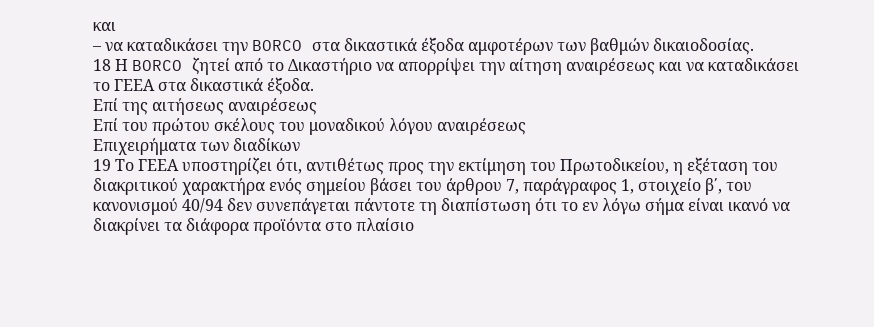και
– να καταδικάσει την BORCO στα δικαστικά έξοδα αμφοτέρων των βαθμών δικαιοδοσίας.
18 Η BORCO ζητεί από το Δικαστήριο να απορρίψει την αίτηση αναιρέσεως και να καταδικάσει το ΓΕΕΑ στα δικαστικά έξοδα.
Επί της αιτήσεως αναιρέσεως
Επί του πρώτου σκέλους του μοναδικού λόγου αναιρέσεως
Επιχειρήματα των διαδίκων
19 Το ΓΕΕΑ υποστηρίζει ότι, αντιθέτως προς την εκτίμηση του Πρωτοδικείου, η εξέταση του διακριτικού χαρακτήρα ενός σημείου βάσει του άρθρου 7, παράγραφος 1, στοιχείο β΄, του κανονισμού 40/94 δεν συνεπάγεται πάντοτε τη διαπίστωση ότι το εν λόγω σήμα είναι ικανό να διακρίνει τα διάφορα προϊόντα στο πλαίσιο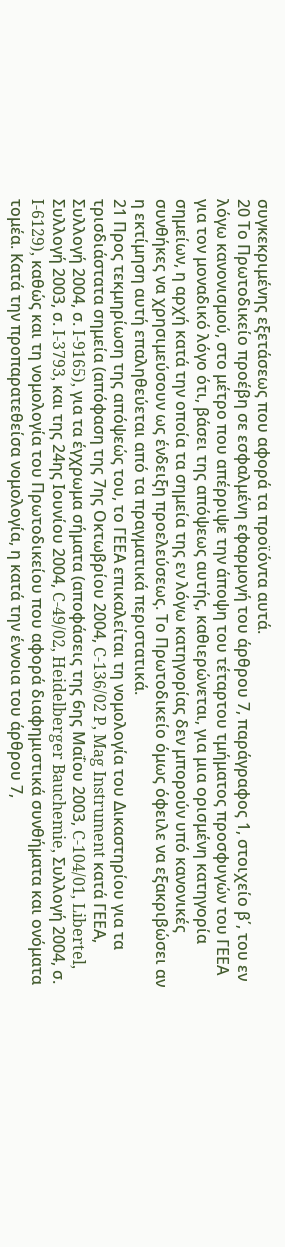συγκεκριμένης εξετάσεως που αφορά τα προϊόντα αυτά.
20 Το Πρωτοδικείο προέβη σε εσφαλμένη εφαρμογή του άρθρου 7, παράγραφος 1, στοιχείο β΄, του εν λόγω κανονισμού, στο μέτρο που απέρριψε την άποψη του τέταρτου τμήματος προσφυγών του ΓΕΕΑ για τον μοναδικό λόγο ότι, βάσει της απόψεως αυτής, καθιερώνεται, για μια ορισμένη κατηγορία σημείων, η αρχή κατά την οποία τα σημεία της εν λόγω κατηγορίας δεν μπορούν υπό κανονικές συνθήκες να χρησιμεύσουν ως ένδειξη προελεύσεως. Το Πρωτοδικείο όμως όφειλε να εξακριβώσει αν η εκτίμηση αυτή επαληθεύεται από τα πραγματικά περιστατικά.
21 Προς τεκμηρίωση της απόψεώς του, το ΓΕΕΑ επικαλείται τη νομολογία του Δικαστηρίου για τα τρισδιάστατα σημεία (απόφαση της 7ης Οκτωβρίου 2004, C‑136/02 P, Mag Instrument κατά ΓΕΕΑ, Συλλογή 2004, σ. I-9165), για τα έγχρωμα σήματα (αποφάσεις της 6ης Μαΐου 2003, C‑104/01, Libertel, Συλλογή 2003, σ. I‑3793, και της 24ης Ιουνίου 2004, C‑49/02, Heidelberger Bauchemie, Συλλογή 2004, σ. I‑6129), καθώς και τη νομολογία του Πρωτοδικείου που αφορά διαφημιστικά συνθήματα και ονόματα τομέα. Κατά την προπαρατεθείσα νομολογία, η κατά την έννοια του άρθρου 7,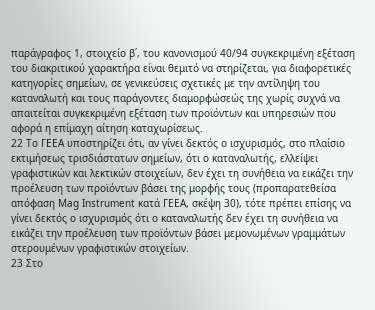παράγραφος 1, στοιχείο β΄, του κανονισμού 40/94 συγκεκριμένη εξέταση του διακριτικού χαρακτήρα είναι θεμιτό να στηρίζεται, για διαφορετικές κατηγορίες σημείων, σε γενικεύσεις σχετικές με την αντίληψη του καταναλωτή και τους παράγοντες διαμορφώσεώς της χωρίς συχνά να απαιτείται συγκεκριμένη εξέταση των προϊόντων και υπηρεσιών που αφορά η επίμαχη αίτηση καταχωρίσεως.
22 Το ΓΕΕΑ υποστηρίζει ότι, αν γίνει δεκτός ο ισχυρισμός, στο πλαίσιο εκτιμήσεως τρισδιάστατων σημείων, ότι ο καταναλωτής, ελλείψει γραφιστικών και λεκτικών στοιχείων, δεν έχει τη συνήθεια να εικάζει την προέλευση των προϊόντων βάσει της μορφής τους (προπαρατεθείσα απόφαση Mag Instrument κατά ΓΕΕΑ, σκέψη 30), τότε πρέπει επίσης να γίνει δεκτός ο ισχυρισμός ότι ο καταναλωτής δεν έχει τη συνήθεια να εικάζει την προέλευση των προϊόντων βάσει μεμονωμένων γραμμάτων στερουμένων γραφιστικών στοιχείων.
23 Στο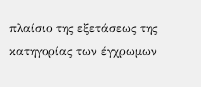πλαίσιο της εξετάσεως της κατηγορίας των έγχρωμων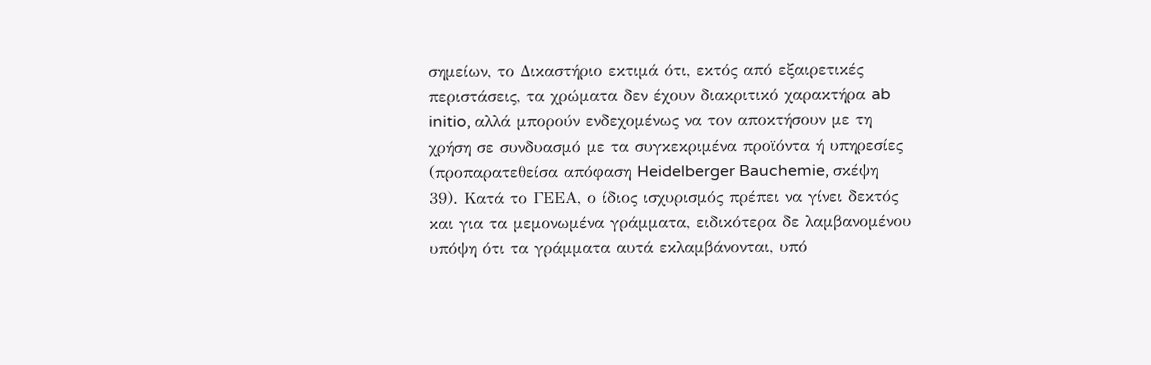σημείων, το Δικαστήριο εκτιμά ότι, εκτός από εξαιρετικές περιστάσεις, τα χρώματα δεν έχουν διακριτικό χαρακτήρα ab initio, αλλά μπορούν ενδεχομένως να τον αποκτήσουν με τη χρήση σε συνδυασμό με τα συγκεκριμένα προϊόντα ή υπηρεσίες (προπαρατεθείσα απόφαση Heidelberger Bauchemie, σκέψη 39). Κατά το ΓΕΕΑ, ο ίδιος ισχυρισμός πρέπει να γίνει δεκτός και για τα μεμονωμένα γράμματα, ειδικότερα δε λαμβανομένου υπόψη ότι τα γράμματα αυτά εκλαμβάνονται, υπό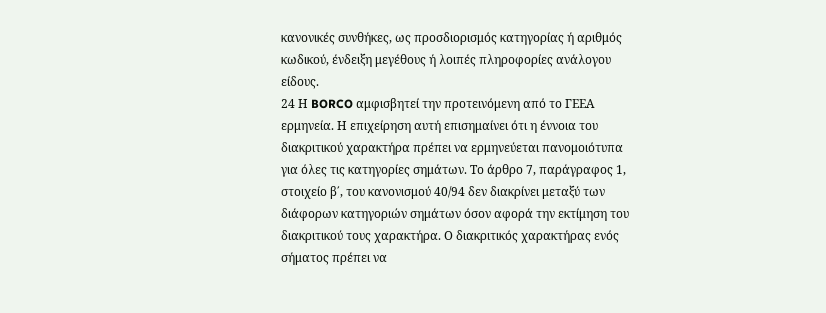κανονικές συνθήκες, ως προσδιορισμός κατηγορίας ή αριθμός κωδικού, ένδειξη μεγέθους ή λοιπές πληροφορίες ανάλογου είδους.
24 Η BORCO αμφισβητεί την προτεινόμενη από το ΓΕΕΑ ερμηνεία. Η επιχείρηση αυτή επισημαίνει ότι η έννοια του διακριτικού χαρακτήρα πρέπει να ερμηνεύεται πανομοιότυπα για όλες τις κατηγορίες σημάτων. Το άρθρο 7, παράγραφος 1, στοιχείο β΄, του κανονισμού 40/94 δεν διακρίνει μεταξύ των διάφορων κατηγοριών σημάτων όσον αφορά την εκτίμηση του διακριτικού τους χαρακτήρα. Ο διακριτικός χαρακτήρας ενός σήματος πρέπει να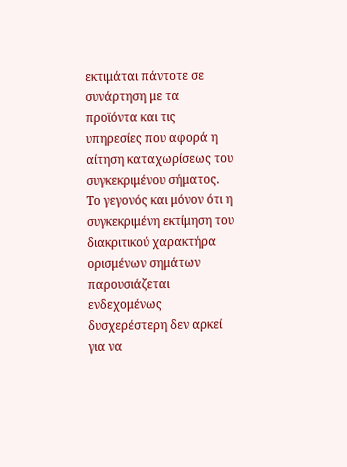εκτιμάται πάντοτε σε συνάρτηση με τα προϊόντα και τις υπηρεσίες που αφορά η αίτηση καταχωρίσεως του συγκεκριμένου σήματος. Το γεγονός και μόνον ότι η συγκεκριμένη εκτίμηση του διακριτικού χαρακτήρα ορισμένων σημάτων παρουσιάζεται ενδεχομένως δυσχερέστερη δεν αρκεί για να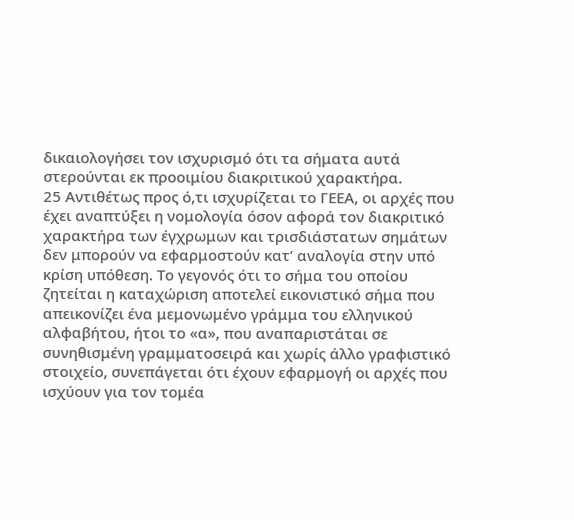δικαιολογήσει τον ισχυρισμό ότι τα σήματα αυτά στερούνται εκ προοιμίου διακριτικού χαρακτήρα.
25 Αντιθέτως προς ό,τι ισχυρίζεται το ΓΕΕΑ, οι αρχές που έχει αναπτύξει η νομολογία όσον αφορά τον διακριτικό χαρακτήρα των έγχρωμων και τρισδιάστατων σημάτων δεν μπορούν να εφαρμοστούν κατ’ αναλογία στην υπό κρίση υπόθεση. Το γεγονός ότι το σήμα του οποίου ζητείται η καταχώριση αποτελεί εικονιστικό σήμα που απεικονίζει ένα μεμονωμένο γράμμα του ελληνικού αλφαβήτου, ήτοι το «α», που αναπαριστάται σε συνηθισμένη γραμματοσειρά και χωρίς άλλο γραφιστικό στοιχείο, συνεπάγεται ότι έχουν εφαρμογή οι αρχές που ισχύουν για τον τομέα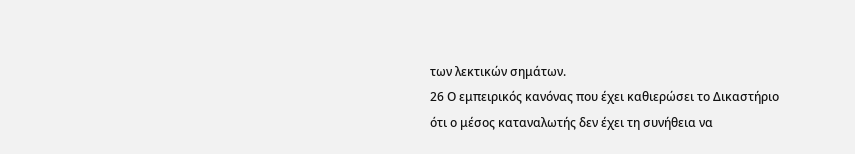των λεκτικών σημάτων.
26 Ο εμπειρικός κανόνας που έχει καθιερώσει το Δικαστήριο ότι ο μέσος καταναλωτής δεν έχει τη συνήθεια να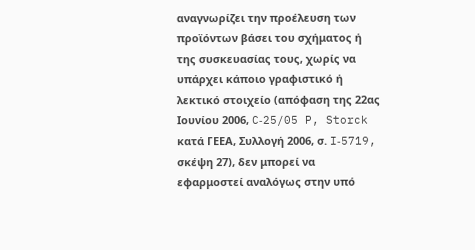αναγνωρίζει την προέλευση των προϊόντων βάσει του σχήματος ή της συσκευασίας τους, χωρίς να υπάρχει κάποιο γραφιστικό ή λεκτικό στοιχείο (απόφαση της 22ας Ιουνίου 2006, C‑25/05 P, Storck κατά ΓΕΕΑ, Συλλογή 2006, σ. I‑5719, σκέψη 27), δεν μπορεί να εφαρμοστεί αναλόγως στην υπό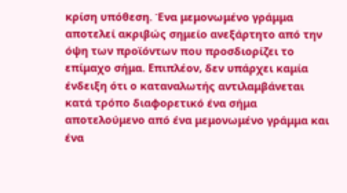κρίση υπόθεση. Ένα μεμονωμένο γράμμα αποτελεί ακριβώς σημείο ανεξάρτητο από την όψη των προϊόντων που προσδιορίζει το επίμαχο σήμα. Επιπλέον, δεν υπάρχει καμία ένδειξη ότι ο καταναλωτής αντιλαμβάνεται κατά τρόπο διαφορετικό ένα σήμα αποτελούμενο από ένα μεμονωμένο γράμμα και ένα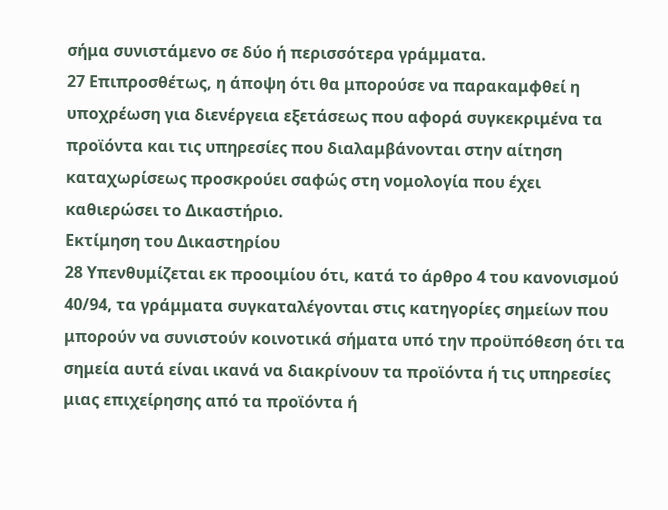σήμα συνιστάμενο σε δύο ή περισσότερα γράμματα.
27 Επιπροσθέτως, η άποψη ότι θα μπορούσε να παρακαμφθεί η υποχρέωση για διενέργεια εξετάσεως που αφορά συγκεκριμένα τα προϊόντα και τις υπηρεσίες που διαλαμβάνονται στην αίτηση καταχωρίσεως προσκρούει σαφώς στη νομολογία που έχει καθιερώσει το Δικαστήριο.
Εκτίμηση του Δικαστηρίου
28 Υπενθυμίζεται εκ προοιμίου ότι, κατά το άρθρο 4 του κανονισμού 40/94, τα γράμματα συγκαταλέγονται στις κατηγορίες σημείων που μπορούν να συνιστούν κοινοτικά σήματα υπό την προϋπόθεση ότι τα σημεία αυτά είναι ικανά να διακρίνουν τα προϊόντα ή τις υπηρεσίες μιας επιχείρησης από τα προϊόντα ή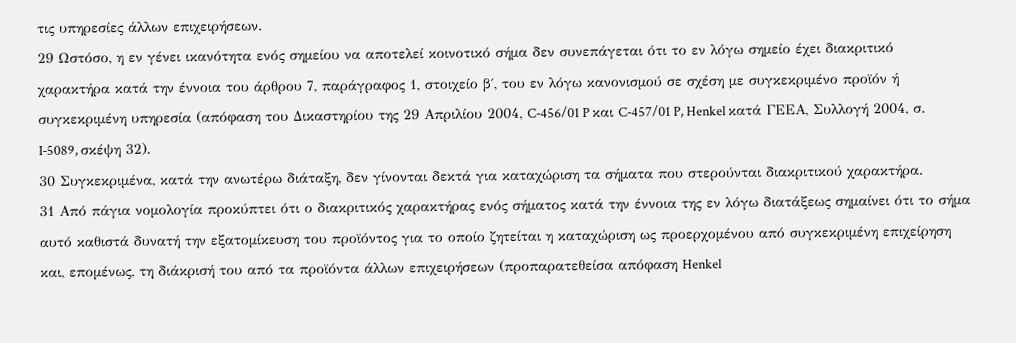τις υπηρεσίες άλλων επιχειρήσεων.
29 Ωστόσο, η εν γένει ικανότητα ενός σημείου να αποτελεί κοινοτικό σήμα δεν συνεπάγεται ότι το εν λόγω σημείο έχει διακριτικό χαρακτήρα κατά την έννοια του άρθρου 7, παράγραφος 1, στοιχείο β΄, του εν λόγω κανονισμού σε σχέση με συγκεκριμένο προϊόν ή συγκεκριμένη υπηρεσία (απόφαση του Δικαστηρίου της 29 Απριλίου 2004, C‑456/01 P και C‑457/01 P, Henkel κατά ΓΕΕΑ, Συλλογή 2004, σ. I‑5089, σκέψη 32).
30 Συγκεκριμένα, κατά την ανωτέρω διάταξη, δεν γίνονται δεκτά για καταχώριση τα σήματα που στερούνται διακριτικού χαρακτήρα.
31 Από πάγια νομολογία προκύπτει ότι ο διακριτικός χαρακτήρας ενός σήματος κατά την έννοια της εν λόγω διατάξεως σημαίνει ότι το σήμα αυτό καθιστά δυνατή την εξατομίκευση του προϊόντος για το οποίο ζητείται η καταχώριση ως προερχομένου από συγκεκριμένη επιχείρηση και, επομένως, τη διάκρισή του από τα προϊόντα άλλων επιχειρήσεων (προπαρατεθείσα απόφαση Henkel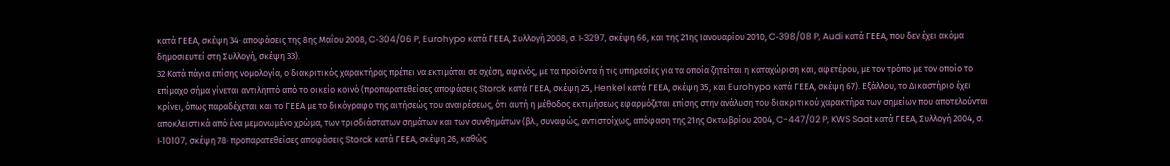κατά ΓΕΕΑ, σκέψη 34· αποφάσεις της 8ης Μαΐου 2008, C‑304/06 P, Eurohypo κατά ΓΕΕΑ, Συλλογή 2008, σ. I‑3297, σκέψη 66, και της 21ης Ιανουαρίου 2010, C‑398/08 P, Audi κατά ΓΕΕΑ, που δεν έχει ακόμα δημοσιευτεί στη Συλλογή, σκέψη 33).
32 Κατά πάγια επίσης νομολογία, ο διακριτικός χαρακτήρας πρέπει να εκτιμάται σε σχέση, αφενός, με τα προϊόντα ή τις υπηρεσίες για τα οποία ζητείται η καταχώριση και, αφετέρου, με τον τρόπο με τον οποίο το επίμαχο σήμα γίνεται αντιληπτό από το οικείο κοινό (προπαρατεθείσες αποφάσεις Storck κατά ΓΕΕΑ, σκέψη 25, Henkel κατά ΓΕΕΑ, σκέψη 35, και Eurohypo κατά ΓΕΕΑ, σκέψη 67). Εξάλλου, το Δικαστήριο έχει κρίνει, όπως παραδέχεται και το ΓΕΕΑ με το δικόγραφο της αιτήσεώς του αναιρέσεως, ότι αυτή η μέθοδος εκτιμήσεως εφαρμόζεται επίσης στην ανάλυση του διακριτικού χαρακτήρα των σημείων που αποτελούνται αποκλειστικά από ένα μεμονωμένο χρώμα, των τρισδιάστατων σημάτων και των συνθημάτων (βλ., συναφώς, αντιστοίχως, απόφαση της 21ης Οκτωβρίου 2004, C-447/02 P, KWS Saat κατά ΓΕΕΑ, Συλλογή 2004, σ. I‑10107, σκέψη 78· προπαρατεθείσες αποφάσεις Storck κατά ΓΕΕΑ, σκέψη 26, καθώς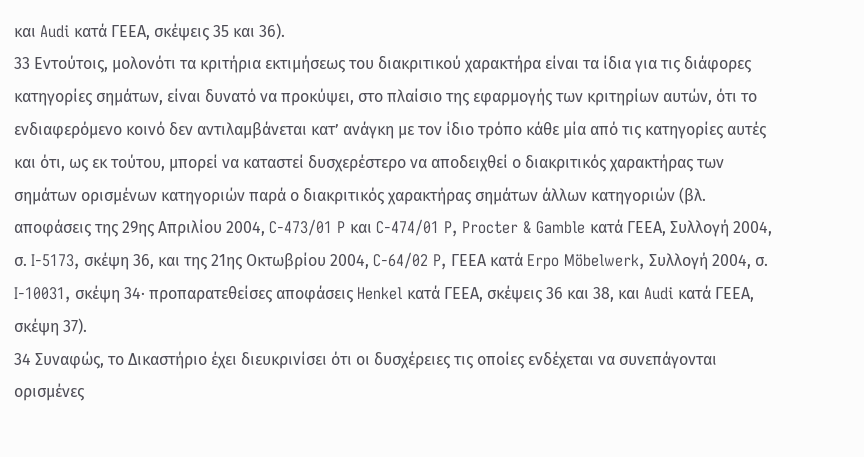και Audi κατά ΓΕΕΑ, σκέψεις 35 και 36).
33 Εντούτοις, μολονότι τα κριτήρια εκτιμήσεως του διακριτικού χαρακτήρα είναι τα ίδια για τις διάφορες κατηγορίες σημάτων, είναι δυνατό να προκύψει, στο πλαίσιο της εφαρμογής των κριτηρίων αυτών, ότι το ενδιαφερόμενο κοινό δεν αντιλαμβάνεται κατ’ ανάγκη με τον ίδιο τρόπο κάθε μία από τις κατηγορίες αυτές και ότι, ως εκ τούτου, μπορεί να καταστεί δυσχερέστερο να αποδειχθεί ο διακριτικός χαρακτήρας των σημάτων ορισμένων κατηγοριών παρά ο διακριτικός χαρακτήρας σημάτων άλλων κατηγοριών (βλ. αποφάσεις της 29ης Απριλίου 2004, C‑473/01 P και C‑474/01 P, Procter & Gamble κατά ΓΕΕΑ, Συλλογή 2004, σ. I‑5173, σκέψη 36, και της 21ης Οκτωβρίου 2004, C‑64/02 P, ΓΕΕΑ κατά Erpo Möbelwerk, Συλλογή 2004, σ. I‑10031, σκέψη 34· προπαρατεθείσες αποφάσεις Henkel κατά ΓΕΕΑ, σκέψεις 36 και 38, και Audi κατά ΓΕΕΑ, σκέψη 37).
34 Συναφώς, το Δικαστήριο έχει διευκρινίσει ότι οι δυσχέρειες τις οποίες ενδέχεται να συνεπάγονται ορισμένες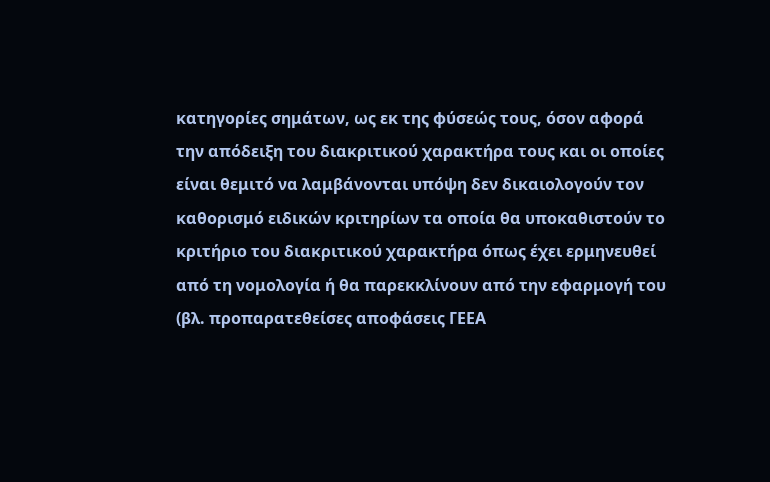κατηγορίες σημάτων, ως εκ της φύσεώς τους, όσον αφορά την απόδειξη του διακριτικού χαρακτήρα τους και οι οποίες είναι θεμιτό να λαμβάνονται υπόψη δεν δικαιολογούν τον καθορισμό ειδικών κριτηρίων τα οποία θα υποκαθιστούν το κριτήριο του διακριτικού χαρακτήρα όπως έχει ερμηνευθεί από τη νομολογία ή θα παρεκκλίνουν από την εφαρμογή του (βλ. προπαρατεθείσες αποφάσεις ΓΕΕΑ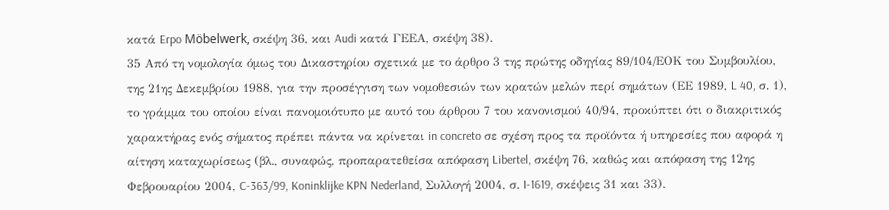κατά Erpo Möbelwerk, σκέψη 36, και Audi κατά ΓΕΕΑ, σκέψη 38).
35 Από τη νομολογία όμως του Δικαστηρίου σχετικά με το άρθρο 3 της πρώτης οδηγίας 89/104/ΕΟΚ του Συμβουλίου, της 21ης Δεκεμβρίου 1988, για την προσέγγιση των νομοθεσιών των κρατών μελών περί σημάτων (ΕΕ 1989, L 40, σ. 1), το γράμμα του οποίου είναι πανομοιότυπο με αυτό του άρθρου 7 του κανονισμού 40/94, προκύπτει ότι ο διακριτικός χαρακτήρας ενός σήματος πρέπει πάντα να κρίνεται in concreto σε σχέση προς τα προϊόντα ή υπηρεσίες που αφορά η αίτηση καταχωρίσεως (βλ., συναφώς, προπαρατεθείσα απόφαση Libertel, σκέψη 76, καθώς και απόφαση της 12ης Φεβρουαρίου 2004, C‑363/99, Koninklijke KPN Nederland, Συλλογή 2004, σ. I‑1619, σκέψεις 31 και 33).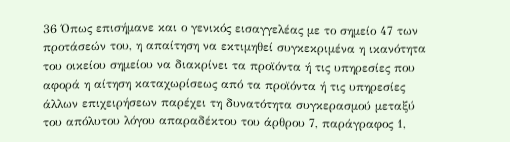36 Όπως επισήμανε και ο γενικός εισαγγελέας με το σημείο 47 των προτάσεών του, η απαίτηση να εκτιμηθεί συγκεκριμένα η ικανότητα του οικείου σημείου να διακρίνει τα προϊόντα ή τις υπηρεσίες που αφορά η αίτηση καταχωρίσεως από τα προϊόντα ή τις υπηρεσίες άλλων επιχειρήσεων παρέχει τη δυνατότητα συγκερασμού μεταξύ του απόλυτου λόγου απαραδέκτου του άρθρου 7, παράγραφος 1,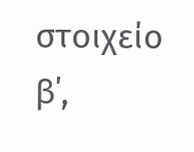στοιχείο β΄,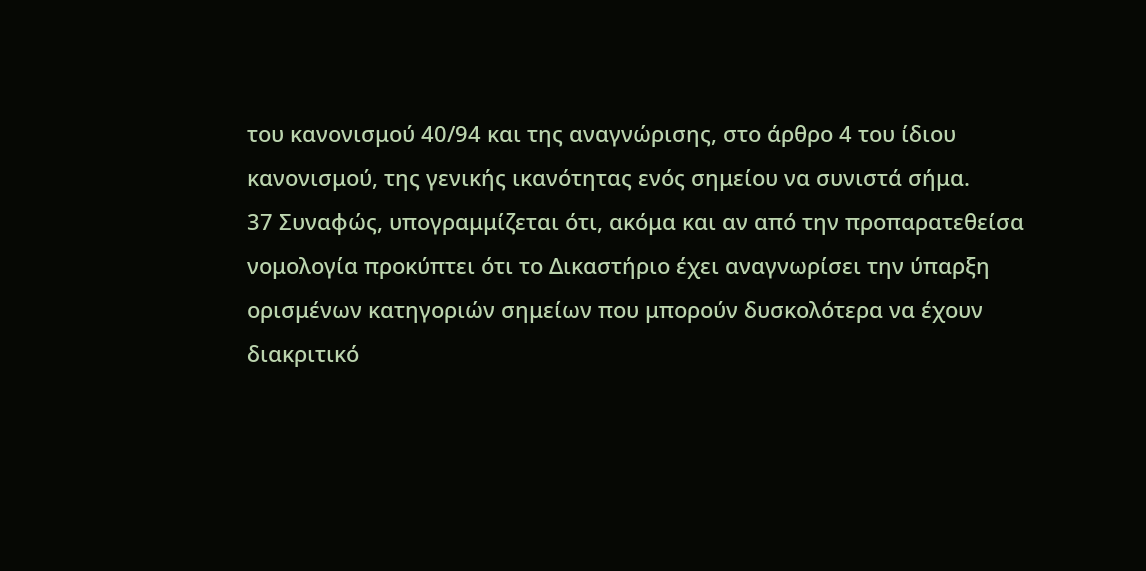του κανονισμού 40/94 και της αναγνώρισης, στο άρθρο 4 του ίδιου κανονισμού, της γενικής ικανότητας ενός σημείου να συνιστά σήμα.
37 Συναφώς, υπογραμμίζεται ότι, ακόμα και αν από την προπαρατεθείσα νομολογία προκύπτει ότι το Δικαστήριο έχει αναγνωρίσει την ύπαρξη ορισμένων κατηγοριών σημείων που μπορούν δυσκολότερα να έχουν διακριτικό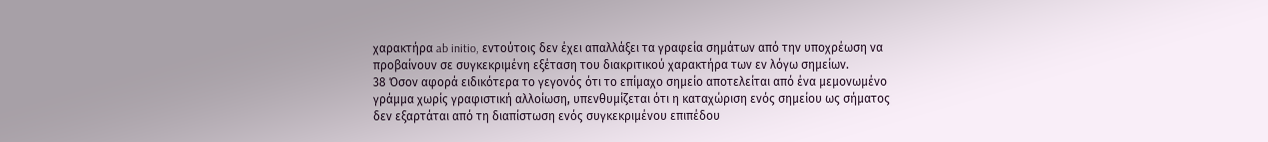χαρακτήρα ab initio, εντούτοις δεν έχει απαλλάξει τα γραφεία σημάτων από την υποχρέωση να προβαίνουν σε συγκεκριμένη εξέταση του διακριτικού χαρακτήρα των εν λόγω σημείων.
38 Όσον αφορά ειδικότερα το γεγονός ότι το επίμαχο σημείο αποτελείται από ένα μεμονωμένο γράμμα χωρίς γραφιστική αλλοίωση, υπενθυμίζεται ότι η καταχώριση ενός σημείου ως σήματος δεν εξαρτάται από τη διαπίστωση ενός συγκεκριμένου επιπέδου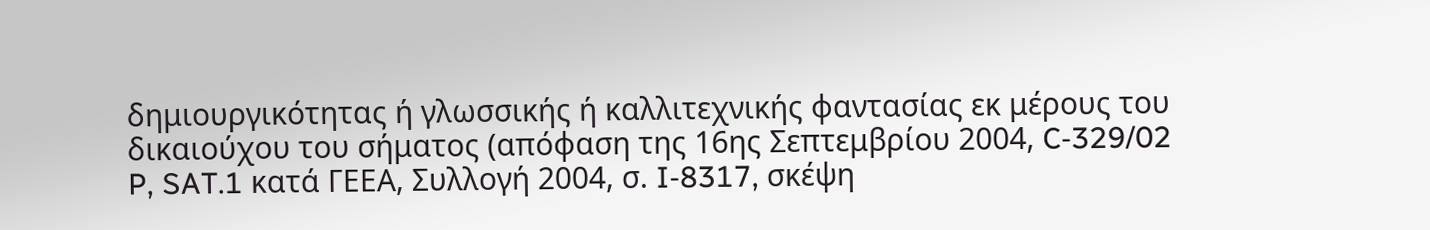δημιουργικότητας ή γλωσσικής ή καλλιτεχνικής φαντασίας εκ μέρους του δικαιούχου του σήματος (απόφαση της 16ης Σεπτεμβρίου 2004, C‑329/02 P, SAT.1 κατά ΓΕΕΑ, Συλλογή 2004, σ. I‑8317, σκέψη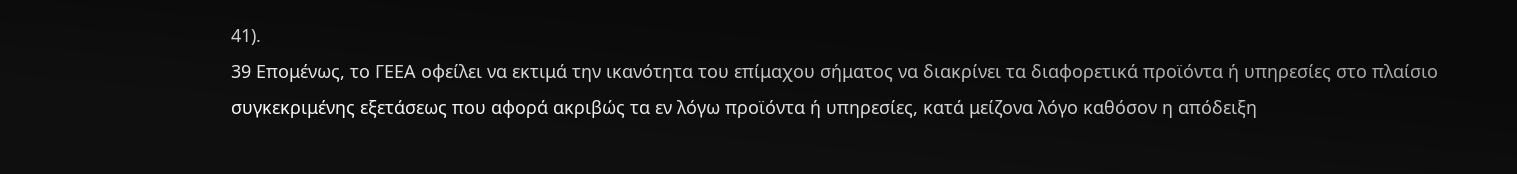41).
39 Επομένως, το ΓΕΕΑ οφείλει να εκτιμά την ικανότητα του επίμαχου σήματος να διακρίνει τα διαφορετικά προϊόντα ή υπηρεσίες στο πλαίσιο συγκεκριμένης εξετάσεως που αφορά ακριβώς τα εν λόγω προϊόντα ή υπηρεσίες, κατά μείζονα λόγο καθόσον η απόδειξη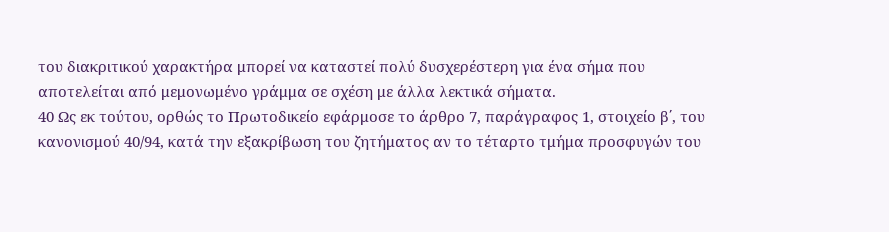του διακριτικού χαρακτήρα μπορεί να καταστεί πολύ δυσχερέστερη για ένα σήμα που αποτελείται από μεμονωμένο γράμμα σε σχέση με άλλα λεκτικά σήματα.
40 Ως εκ τούτου, ορθώς το Πρωτοδικείο εφάρμοσε το άρθρο 7, παράγραφος 1, στοιχείο β΄, του κανονισμού 40/94, κατά την εξακρίβωση του ζητήματος αν το τέταρτο τμήμα προσφυγών του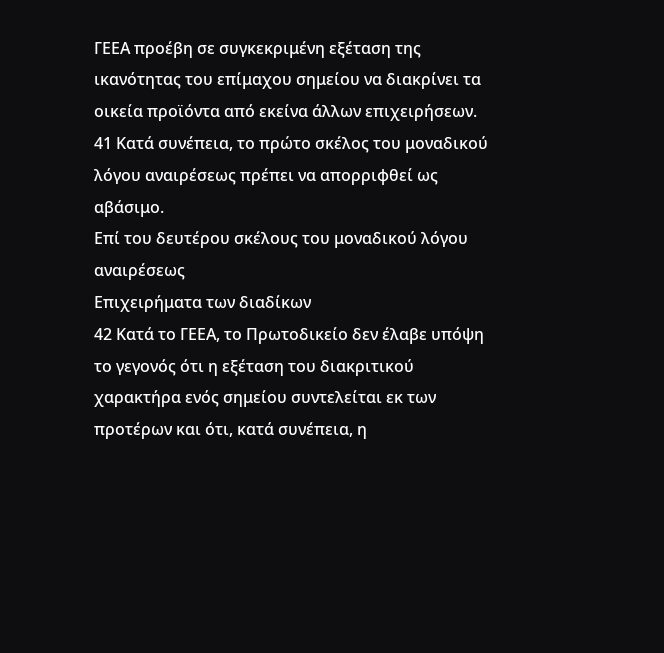ΓΕΕΑ προέβη σε συγκεκριμένη εξέταση της ικανότητας του επίμαχου σημείου να διακρίνει τα οικεία προϊόντα από εκείνα άλλων επιχειρήσεων.
41 Κατά συνέπεια, το πρώτο σκέλος του μοναδικού λόγου αναιρέσεως πρέπει να απορριφθεί ως αβάσιμο.
Επί του δευτέρου σκέλους του μοναδικού λόγου αναιρέσεως
Επιχειρήματα των διαδίκων
42 Κατά το ΓΕΕΑ, το Πρωτοδικείο δεν έλαβε υπόψη το γεγονός ότι η εξέταση του διακριτικού χαρακτήρα ενός σημείου συντελείται εκ των προτέρων και ότι, κατά συνέπεια, η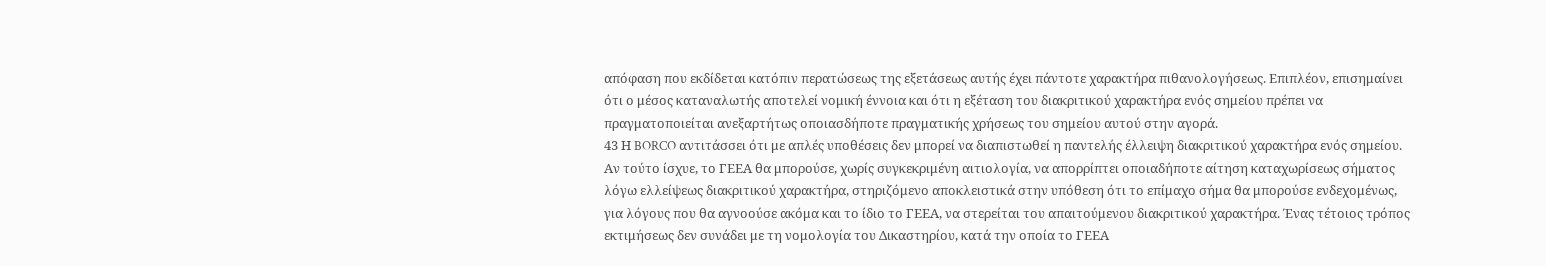απόφαση που εκδίδεται κατόπιν περατώσεως της εξετάσεως αυτής έχει πάντοτε χαρακτήρα πιθανολογήσεως. Επιπλέον, επισημαίνει ότι ο μέσος καταναλωτής αποτελεί νομική έννοια και ότι η εξέταση του διακριτικού χαρακτήρα ενός σημείου πρέπει να πραγματοποιείται ανεξαρτήτως οποιασδήποτε πραγματικής χρήσεως του σημείου αυτού στην αγορά.
43 Η BORCO αντιτάσσει ότι με απλές υποθέσεις δεν μπορεί να διαπιστωθεί η παντελής έλλειψη διακριτικού χαρακτήρα ενός σημείου. Αν τούτο ίσχυε, το ΓΕΕΑ θα μπορούσε, χωρίς συγκεκριμένη αιτιολογία, να απορρίπτει οποιαδήποτε αίτηση καταχωρίσεως σήματος λόγω ελλείψεως διακριτικού χαρακτήρα, στηριζόμενο αποκλειστικά στην υπόθεση ότι το επίμαχο σήμα θα μπορούσε ενδεχομένως, για λόγους που θα αγνοούσε ακόμα και το ίδιο το ΓΕΕΑ, να στερείται του απαιτούμενου διακριτικού χαρακτήρα. Ένας τέτοιος τρόπος εκτιμήσεως δεν συνάδει με τη νομολογία του Δικαστηρίου, κατά την οποία το ΓΕΕΑ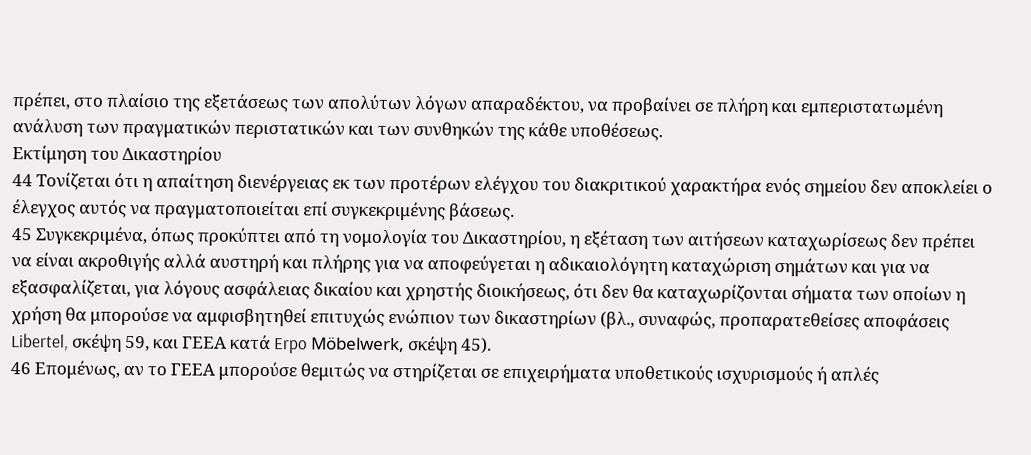πρέπει, στο πλαίσιο της εξετάσεως των απολύτων λόγων απαραδέκτου, να προβαίνει σε πλήρη και εμπεριστατωμένη ανάλυση των πραγματικών περιστατικών και των συνθηκών της κάθε υποθέσεως.
Εκτίμηση του Δικαστηρίου
44 Τονίζεται ότι η απαίτηση διενέργειας εκ των προτέρων ελέγχου του διακριτικού χαρακτήρα ενός σημείου δεν αποκλείει ο έλεγχος αυτός να πραγματοποιείται επί συγκεκριμένης βάσεως.
45 Συγκεκριμένα, όπως προκύπτει από τη νομολογία του Δικαστηρίου, η εξέταση των αιτήσεων καταχωρίσεως δεν πρέπει να είναι ακροθιγής αλλά αυστηρή και πλήρης για να αποφεύγεται η αδικαιολόγητη καταχώριση σημάτων και για να εξασφαλίζεται, για λόγους ασφάλειας δικαίου και χρηστής διοικήσεως, ότι δεν θα καταχωρίζονται σήματα των οποίων η χρήση θα μπορούσε να αμφισβητηθεί επιτυχώς ενώπιον των δικαστηρίων (βλ., συναφώς, προπαρατεθείσες αποφάσεις Libertel, σκέψη 59, και ΓΕΕΑ κατά Erpo Möbelwerk, σκέψη 45).
46 Επομένως, αν το ΓΕΕΑ μπορούσε θεμιτώς να στηρίζεται σε επιχειρήματα υποθετικούς ισχυρισμούς ή απλές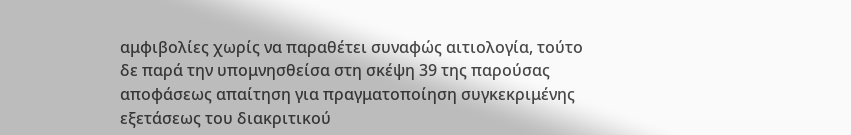αμφιβολίες χωρίς να παραθέτει συναφώς αιτιολογία, τούτο δε παρά την υπομνησθείσα στη σκέψη 39 της παρούσας αποφάσεως απαίτηση για πραγματοποίηση συγκεκριμένης εξετάσεως του διακριτικού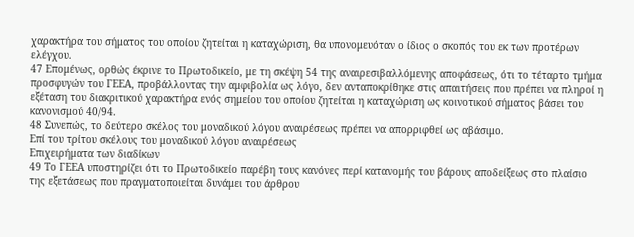χαρακτήρα του σήματος του οποίου ζητείται η καταχώριση, θα υπονομευόταν ο ίδιος ο σκοπός του εκ των προτέρων ελέγχου.
47 Επομένως, ορθώς έκρινε το Πρωτοδικείο, με τη σκέψη 54 της αναιρεσιβαλλόμενης αποφάσεως, ότι το τέταρτο τμήμα προσφυγών του ΓΕΕΑ, προβάλλοντας την αμφιβολία ως λόγο, δεν ανταποκρίθηκε στις απαιτήσεις που πρέπει να πληροί η εξέταση του διακριτικού χαρακτήρα ενός σημείου του οποίου ζητείται η καταχώριση ως κοινοτικού σήματος βάσει του κανονισμού 40/94.
48 Συνεπώς, το δεύτερο σκέλος του μοναδικού λόγου αναιρέσεως πρέπει να απορριφθεί ως αβάσιμο.
Επί του τρίτου σκέλους του μοναδικού λόγου αναιρέσεως
Επιχειρήματα των διαδίκων
49 Το ΓΕΕΑ υποστηρίζει ότι το Πρωτοδικείο παρέβη τους κανόνες περί κατανομής του βάρους αποδείξεως στο πλαίσιο της εξετάσεως που πραγματοποιείται δυνάμει του άρθρου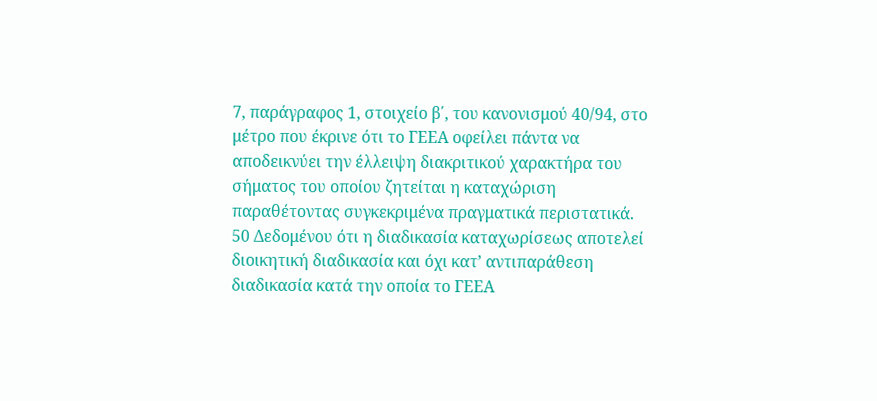7, παράγραφος 1, στοιχείο β΄, του κανονισμού 40/94, στο μέτρο που έκρινε ότι το ΓΕΕΑ οφείλει πάντα να αποδεικνύει την έλλειψη διακριτικού χαρακτήρα του σήματος του οποίου ζητείται η καταχώριση παραθέτοντας συγκεκριμένα πραγματικά περιστατικά.
50 Δεδομένου ότι η διαδικασία καταχωρίσεως αποτελεί διοικητική διαδικασία και όχι κατ’ αντιπαράθεση διαδικασία κατά την οποία το ΓΕΕΑ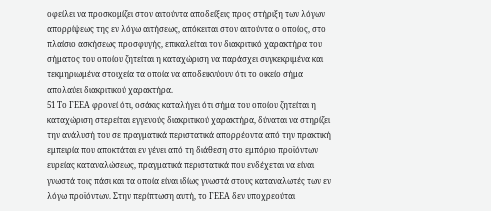οφείλει να προσκομίζει στον αιτούντα αποδείξεις προς στήριξη των λόγων απορρίψεως της εν λόγω αιτήσεως, απόκειται στον αιτούντα ο οποίος, στο πλαίσιο ασκήσεως προσφυγής, επικαλείται τον διακριτικό χαρακτήρα του σήματος του οποίου ζητείται η καταχώριση να παράσχει συγκεκριμένα και τεκμηριωμένα στοιχεία τα οποία να αποδεικνύουν ότι το οικείο σήμα απολαύει διακριτικού χαρακτήρα.
51 Το ΓΕΕΑ φρονεί ότι, οσάκις καταλήγει ότι σήμα του οποίου ζητείται η καταχώριση στερείται εγγενούς διακριτικού χαρακτήρα, δύναται να στηρίζει την ανάλυσή του σε πραγματικά περιστατικά απορρέοντα από την πρακτική εμπειρία που αποκτάται εν γένει από τη διάθεση στο εμπόριο προϊόντων ευρείας καταναλώσεως, πραγματικά περιστατικά που ενδέχεται να είναι γνωστά τοις πάσι και τα οποία είναι ιδίως γνωστά στους καταναλωτές των εν λόγω προϊόντων. Στην περίπτωση αυτή, το ΓΕΕΑ δεν υποχρεούται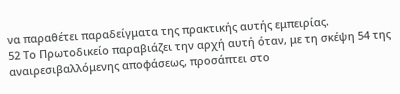να παραθέτει παραδείγματα της πρακτικής αυτής εμπειρίας.
52 Το Πρωτοδικείο παραβιάζει την αρχή αυτή όταν, με τη σκέψη 54 της αναιρεσιβαλλόμενης αποφάσεως, προσάπτει στο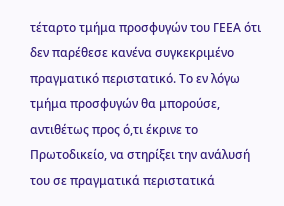τέταρτο τμήμα προσφυγών του ΓΕΕΑ ότι δεν παρέθεσε κανένα συγκεκριμένο πραγματικό περιστατικό. Το εν λόγω τμήμα προσφυγών θα μπορούσε, αντιθέτως προς ό,τι έκρινε το Πρωτοδικείο, να στηρίξει την ανάλυσή του σε πραγματικά περιστατικά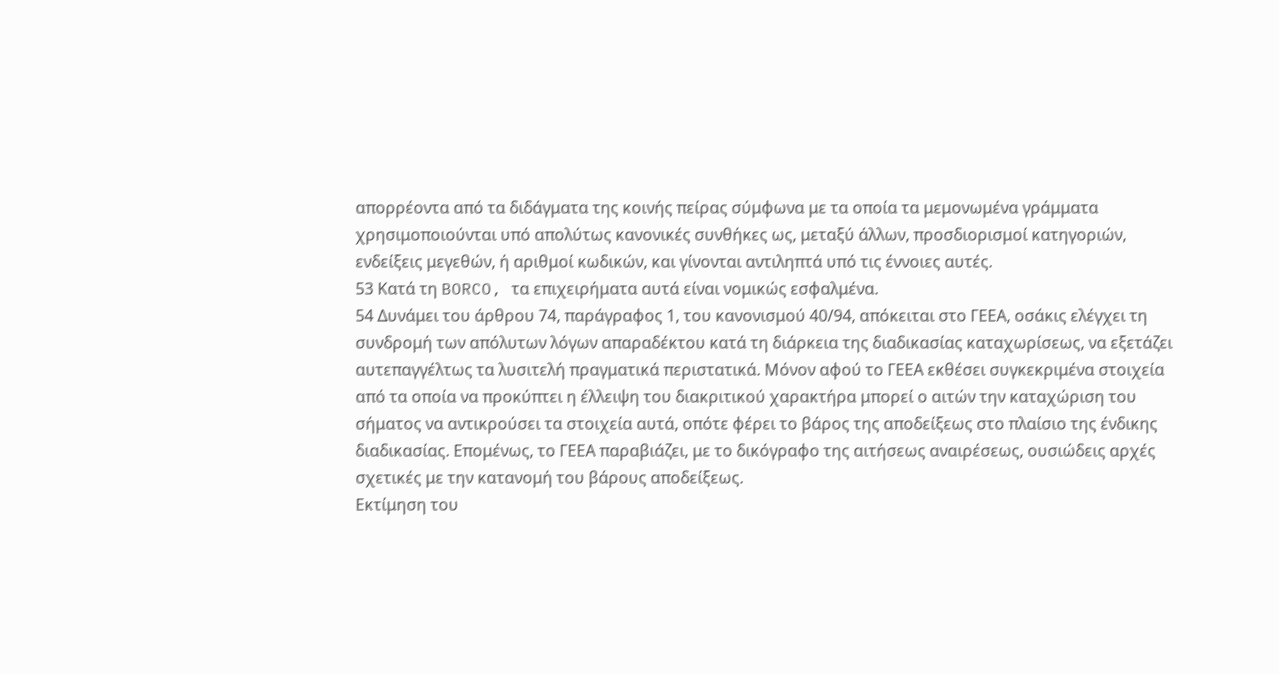απορρέοντα από τα διδάγματα της κοινής πείρας σύμφωνα με τα οποία τα μεμονωμένα γράμματα χρησιμοποιούνται υπό απολύτως κανονικές συνθήκες ως, μεταξύ άλλων, προσδιορισμοί κατηγοριών, ενδείξεις μεγεθών, ή αριθμοί κωδικών, και γίνονται αντιληπτά υπό τις έννοιες αυτές.
53 Κατά τη BORCO, τα επιχειρήματα αυτά είναι νομικώς εσφαλμένα.
54 Δυνάμει του άρθρου 74, παράγραφος 1, του κανονισμού 40/94, απόκειται στο ΓΕΕΑ, οσάκις ελέγχει τη συνδρομή των απόλυτων λόγων απαραδέκτου κατά τη διάρκεια της διαδικασίας καταχωρίσεως, να εξετάζει αυτεπαγγέλτως τα λυσιτελή πραγματικά περιστατικά. Μόνον αφού το ΓΕΕΑ εκθέσει συγκεκριμένα στοιχεία από τα οποία να προκύπτει η έλλειψη του διακριτικού χαρακτήρα μπορεί ο αιτών την καταχώριση του σήματος να αντικρούσει τα στοιχεία αυτά, οπότε φέρει το βάρος της αποδείξεως στο πλαίσιο της ένδικης διαδικασίας. Επομένως, το ΓΕΕΑ παραβιάζει, με το δικόγραφο της αιτήσεως αναιρέσεως, ουσιώδεις αρχές σχετικές με την κατανομή του βάρους αποδείξεως.
Εκτίμηση του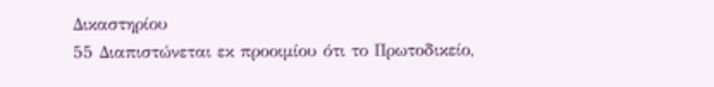Δικαστηρίου
55 Διαπιστώνεται εκ προοιμίου ότι το Πρωτοδικείο,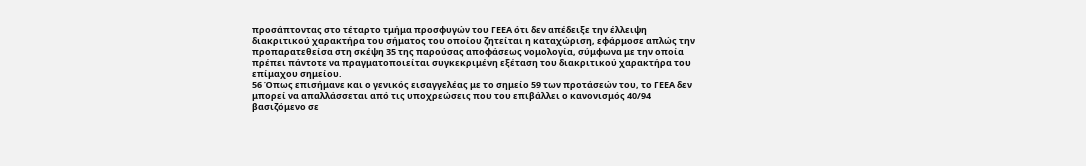προσάπτοντας στο τέταρτο τμήμα προσφυγών του ΓΕΕΑ ότι δεν απέδειξε την έλλειψη διακριτικού χαρακτήρα του σήματος του οποίου ζητείται η καταχώριση, εφάρμοσε απλώς την προπαρατεθείσα στη σκέψη 35 της παρούσας αποφάσεως νομολογία, σύμφωνα με την οποία πρέπει πάντοτε να πραγματοποιείται συγκεκριμένη εξέταση του διακριτικού χαρακτήρα του επίμαχου σημείου.
56 Όπως επισήμανε και ο γενικός εισαγγελέας με το σημείο 59 των προτάσεών του, το ΓΕΕΑ δεν μπορεί να απαλλάσσεται από τις υποχρεώσεις που του επιβάλλει ο κανονισμός 40/94 βασιζόμενο σε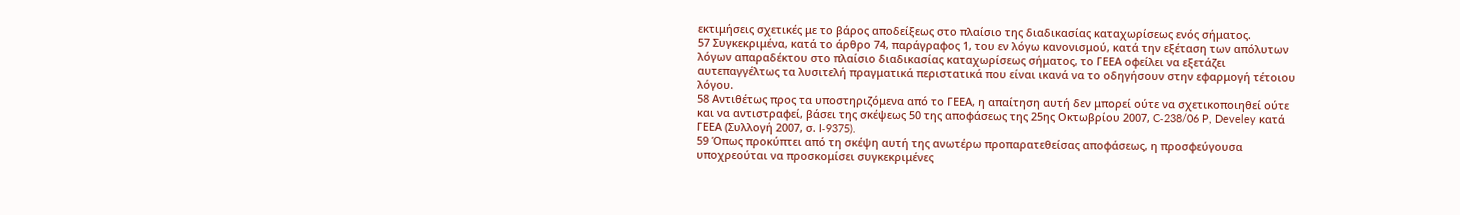εκτιμήσεις σχετικές με το βάρος αποδείξεως στο πλαίσιο της διαδικασίας καταχωρίσεως ενός σήματος.
57 Συγκεκριμένα, κατά το άρθρο 74, παράγραφος 1, του εν λόγω κανονισμού, κατά την εξέταση των απόλυτων λόγων απαραδέκτου στο πλαίσιο διαδικασίας καταχωρίσεως σήματος, το ΓΕΕΑ οφείλει να εξετάζει αυτεπαγγέλτως τα λυσιτελή πραγματικά περιστατικά που είναι ικανά να το οδηγήσουν στην εφαρμογή τέτοιου λόγου.
58 Αντιθέτως προς τα υποστηριζόμενα από το ΓΕΕΑ, η απαίτηση αυτή δεν μπορεί ούτε να σχετικοποιηθεί ούτε και να αντιστραφεί, βάσει της σκέψεως 50 της αποφάσεως της 25ης Οκτωβρίου 2007, C‑238/06 P, Develey κατά ΓΕΕΑ (Συλλογή 2007, σ. I‑9375).
59 Όπως προκύπτει από τη σκέψη αυτή της ανωτέρω προπαρατεθείσας αποφάσεως, η προσφεύγουσα υποχρεούται να προσκομίσει συγκεκριμένες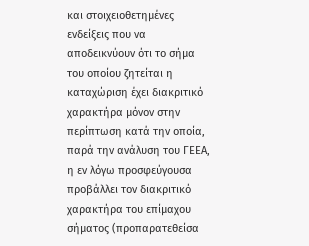και στοιχειοθετημένες ενδείξεις που να αποδεικνύουν ότι το σήμα του οποίου ζητείται η καταχώριση έχει διακριτικό χαρακτήρα μόνον στην περίπτωση κατά την οποία, παρά την ανάλυση του ΓΕΕΑ, η εν λόγω προσφεύγουσα προβάλλει τον διακριτικό χαρακτήρα του επίμαχου σήματος (προπαρατεθείσα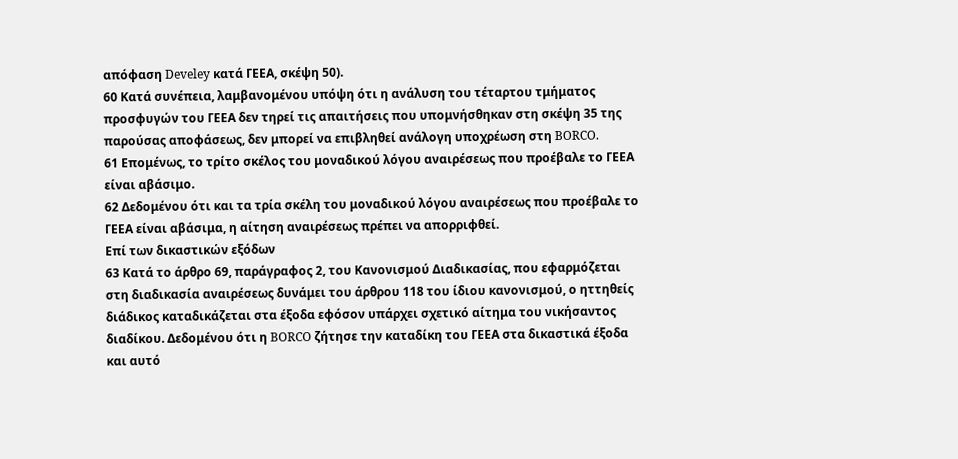απόφαση Develey κατά ΓΕΕΑ, σκέψη 50).
60 Κατά συνέπεια, λαμβανομένου υπόψη ότι η ανάλυση του τέταρτου τμήματος προσφυγών του ΓΕΕΑ δεν τηρεί τις απαιτήσεις που υπομνήσθηκαν στη σκέψη 35 της παρούσας αποφάσεως, δεν μπορεί να επιβληθεί ανάλογη υποχρέωση στη BORCO.
61 Επομένως, το τρίτο σκέλος του μοναδικού λόγου αναιρέσεως που προέβαλε το ΓΕΕΑ είναι αβάσιμο.
62 Δεδομένου ότι και τα τρία σκέλη του μοναδικού λόγου αναιρέσεως που προέβαλε το ΓΕΕΑ είναι αβάσιμα, η αίτηση αναιρέσεως πρέπει να απορριφθεί.
Επί των δικαστικών εξόδων
63 Κατά το άρθρο 69, παράγραφος 2, του Κανονισμού Διαδικασίας, που εφαρμόζεται στη διαδικασία αναιρέσεως δυνάμει του άρθρου 118 του ίδιου κανονισμού, ο ηττηθείς διάδικος καταδικάζεται στα έξοδα εφόσον υπάρχει σχετικό αίτημα του νικήσαντος διαδίκου. Δεδομένου ότι η BORCO ζήτησε την καταδίκη του ΓΕΕΑ στα δικαστικά έξοδα και αυτό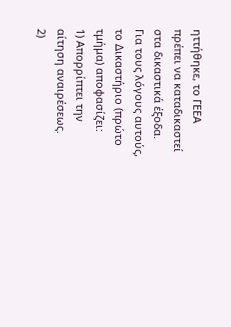ηττήθηκε, το ΓΕΕΑ πρέπει να καταδικαστεί στα δικαστικά έξοδα.
Για τους λόγους αυτούς, το Δικαστήριο (πρώτο τμήμα) αποφασίζει:
1) Απορρίπτει την αίτηση αναιρέσεως.
2)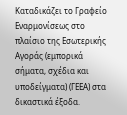Καταδικάζει το Γραφείο Εναρμονίσεως στο πλαίσιο της Εσωτερικής Αγοράς (εμπορικά σήματα, σχέδια και υποδείγματα) (ΓΕΕΑ) στα δικαστικά έξοδα.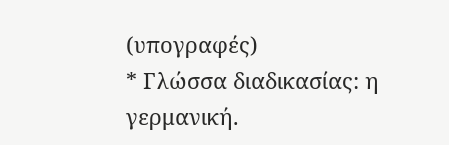(υπογραφές)
* Γλώσσα διαδικασίας: η γερμανική.